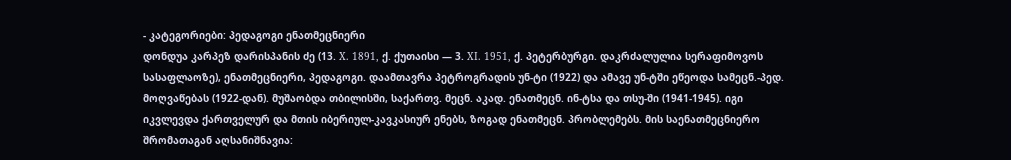- კატეგორიები: პედაგოგი ენათმეცნიერი
დონდუა კარპეზ დარისპანის ძე (13. X. 1891, ქ. ქუთაისი — 3. XI. 1951, ქ. პეტერბურგი. დაკრძალულია სერაფიმოვოს სასაფლაოზე), ენათმეცნიერი, პედაგოგი. დაამთავრა პეტროგრადის უნ-ტი (1922) და ამავე უნ-ტში ეწეოდა სამეცნ.-პედ. მოღვაწებას (1922-დან). მუშაობდა თბილისში, საქართვ. მეცნ. აკად. ენათმეცნ. ინ-ტსა და თსუ-ში (1941-1945). იგი იკვლევდა ქართველურ და მთის იბერიულ-კავკასიურ ენებს, ზოგად ენათმეცნ. პრობლემებს. მის საენათმეცნიერო შრომათაგან აღსანიშნავია: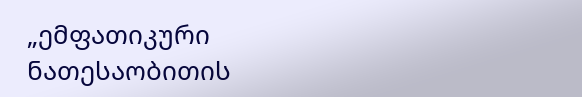„ემფათიკური ნათესაობითის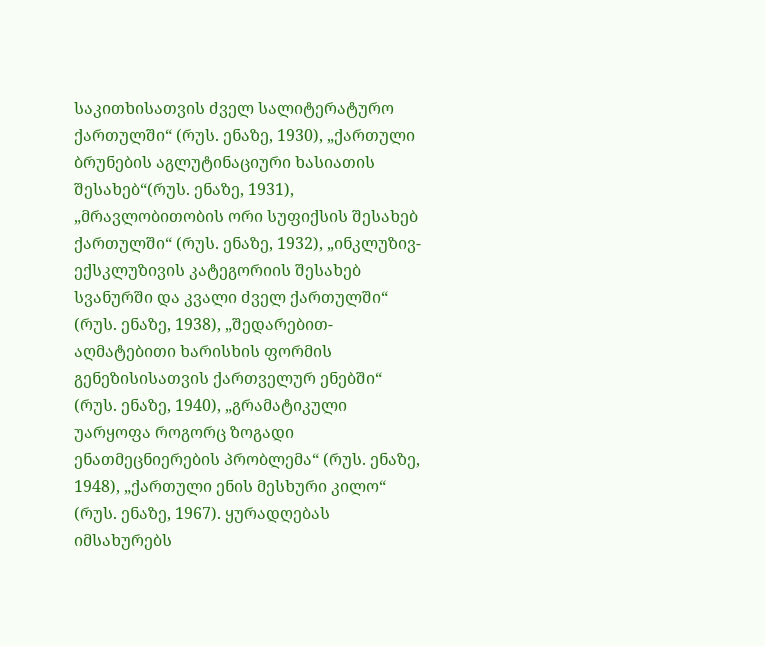საკითხისათვის ძველ სალიტერატურო ქართულში“ (რუს. ენაზე, 1930), „ქართული ბრუნების აგლუტინაციური ხასიათის შესახებ“(რუს. ენაზე, 1931), „მრავლობითობის ორი სუფიქსის შესახებ ქართულში“ (რუს. ენაზე, 1932), „ინკლუზივ-ექსკლუზივის კატეგორიის შესახებ სვანურში და კვალი ძველ ქართულში“ (რუს. ენაზე, 1938), „შედარებით-აღმატებითი ხარისხის ფორმის გენეზისისათვის ქართველურ ენებში“ (რუს. ენაზე, 1940), „გრამატიკული უარყოფა როგორც ზოგადი ენათმეცნიერების პრობლემა“ (რუს. ენაზე, 1948), „ქართული ენის მესხური კილო“ (რუს. ენაზე, 1967). ყურადღებას იმსახურებს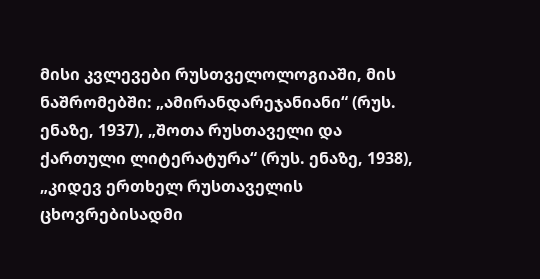მისი კვლევები რუსთველოლოგიაში, მის ნაშრომებში: „ამირანდარეჯანიანი“ (რუს. ენაზე, 1937), „შოთა რუსთაველი და ქართული ლიტერატურა“ (რუს. ენაზე, 1938), „კიდევ ერთხელ რუსთაველის ცხოვრებისადმი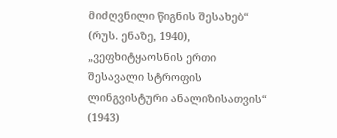მიძღვნილი წიგნის შესახებ“ (რუს. ენაზე, 1940), „ვეფხიტყაოსნის ერთი შესავალი სტროფის ლინგვისტური ანალიზისათვის“ (1943)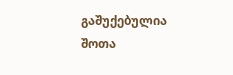გაშუქებულია შოთა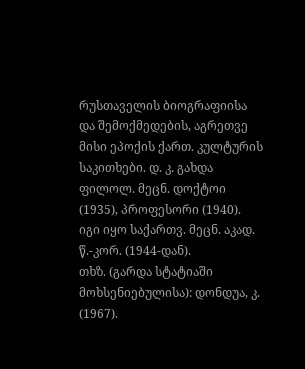რუსთაველის ბიოგრაფიისა და შემოქმედების, აგრეთვე მისი ეპოქის ქართ. კულტურის საკითხები. დ. კ. გახდა ფილოლ. მეცნ. დოქტოი (1935), პროფესორი (1940). იგი იყო საქართვ. მეცნ. აკად. წ.-კორ. (1944-დან).
თხზ. (გარდა სტატიაში მოხსენიებულისა): დონდუა, კ. (1967).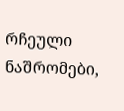რჩეული ნაშრომები,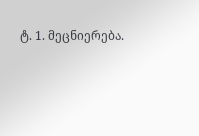ტ. 1. მეცნიერება.